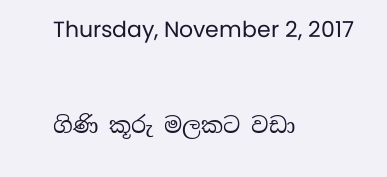Thursday, November 2, 2017

ගිණි කූරු මලකට වඩා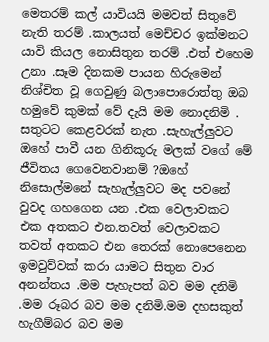මෙතරම් කල් යාවියයි මමවත් සිතුවේ නැති තරම් .කාලයත් මෙච්චර ඉක්මනට යාවි කියල නොසිතුන තරම් .එත් එහෙම උනා .සෑම දිනකම පායන හිරුමෙන් නිශ්චිත වූ ගෙවුණු බලාපොරොත්තු ඔබ හමුවේ කුමක් වේ දැයි මම නොදනිමි .
සතුටට කෙළවරක් නැත .සැහැල්ලුවට ඔහේ පාවී යන ගිනිකූරු මලක් වගේ මේ ජීවිතය ගෙවෙනවානම් ?ඔහේ නිසොල්මනේ සැහැල්ලුවට මද පවනේ වුවද ගහගෙන යන .එක වෙලාවකට එක අතකට එන.තවත් වෙලාවකට තවත් අතකට එන තෙරක් නොපෙනෙන ඉමවුව්වක් කරා යාමට සිතුන වාර අනන්තය .මම පැහැපත් බව මම දනිමි .මම රූබර බව මම දනිමි.මම දහසකුත් හැගීම්බර බව මම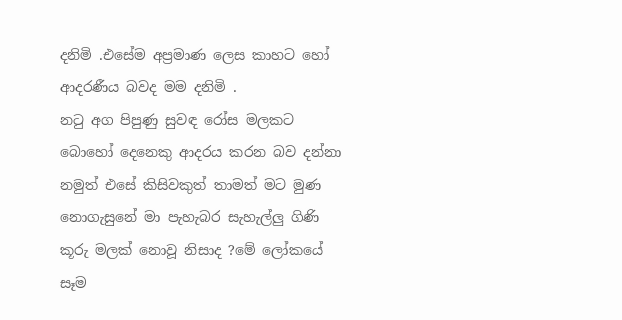දනිමි .එසේම අප්‍රමාණ ලෙස කාහට හෝ ආදරණීය බවද මම දනිමි .
නටු අග පිපුණු සුවඳ රෝස මලකට බොහෝ දෙනෙකු ආදරය කරන බව දන්නා නමුත් එසේ කිසිවකුත් තාමත් මට මුණ නොගැසුනේ මා පැහැබර සැහැල්ලු ගිණි කූරු මලක් නොවූ නිසාද ?මේ ලෝකයේ සෑම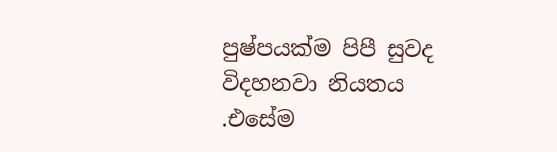පුෂ්පයක්ම පිපී සුවද විදහනවා නියතය .එසේම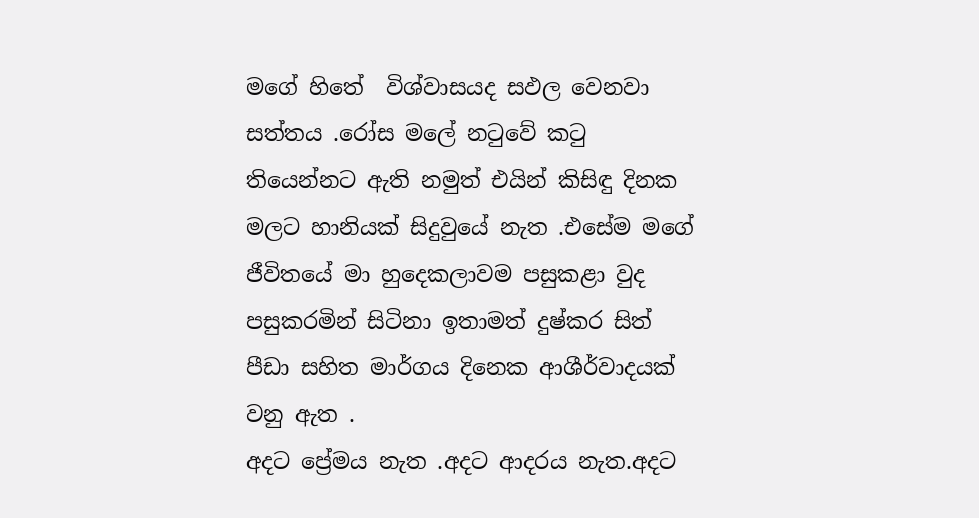මගේ හිතේ  විශ්වාසයද සඵල වෙනවා සත්තය .රෝස මලේ නටුවේ කටු තියෙන්නට ඇති නමුත් එයින් කිසිඳු දිනක මලට හානියක් සිදුවුයේ නැත .එසේම මගේ ජීවිතයේ මා හුදෙකලාවම පසුකළා වුද පසුකරමින් සිටිනා ඉතාමත් දුෂ්කර සිත් පීඩා සහිත මාර්ගය දිනෙක ආශීර්වාදයක් වනු ඇත .
අදට ප්‍රේමය නැත .අදට ආදරය නැත.අදට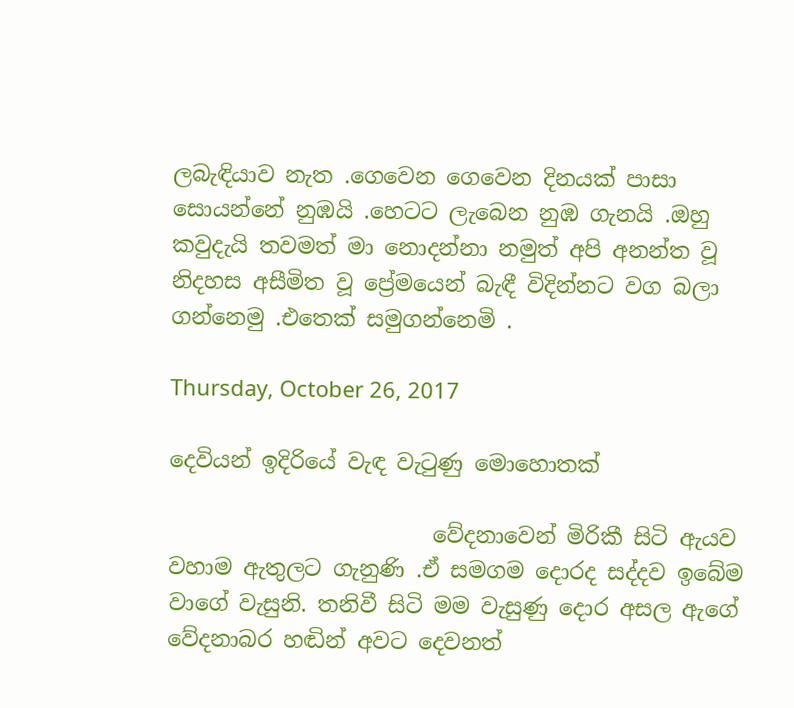ලබැඳියාව නැත .ගෙවෙන ගෙවෙන දිනයක් පාසා සොයන්නේ නුඹයි .හෙටට ලැබෙන නුඹ ගැනයි .ඔහු කවුදැයි තවමත් මා නොදන්නා නමුත් අපි අනන්ත වූ නිදහස අසීමිත වූ ප්‍රේමයෙන් බැඳී විදින්නට වග බලා ගන්නෙමු .එතෙක් සමුගන්නෙමි .

Thursday, October 26, 2017

දෙවියන් ඉදිරියේ වැඳ වැටුණු මොහොතක්

                        වේදනාවෙන් මිරිකී සිටි ඇයව වහාම ඇතුලට ගැනුණි .ඒ සමගම දොරද සද්දව ඉබේම වාගේ වැසුනි. තනිවී සිටි මම වැසුණු දොර අසල ඇගේ වේදනාබර හඬින් අවට දෙවනත්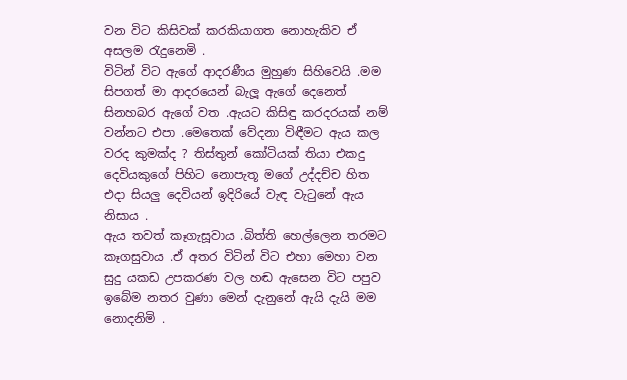වන විට කිසිවක් කරකියාගත නොහැකිව ඒ අසලම රැදුනෙමි .
විටින් විට ඇගේ ආදරණීය මුහුණ සිහිවෙයි .මම සිපගත් මා ආදරයෙන් බැලූ ඇගේ දෙනෙත් සිනහබර ඇගේ වත .ඇයට කිසිඳු කරදරයක් නම් වන්නට එපා .මෙතෙක් වේදනා විඳීමට ඇය කල වරද කුමක්ද ? තිස්තුන් කෝටියක් තියා එකදු දෙවියකුගේ පිහිට නොපැතූ මගේ උද්දච්ච හිත එදා සියලු දෙවියන් ඉදිරියේ වැඳ වැටුනේ ඇය නිසාය .
ඇය තවත් කෑගැසූවාය .බිත්ති හෙල්ලෙන තරමට කෑගසුවාය .ඒ අතර විටින් විට එහා මෙහා වන සුදු යකඩ උපකරණ වල හඬ ඇසෙන විට පපුව ඉබේම නතර වුණා මෙන් දැනුනේ ඇයි දැයි මම නොදනිමි .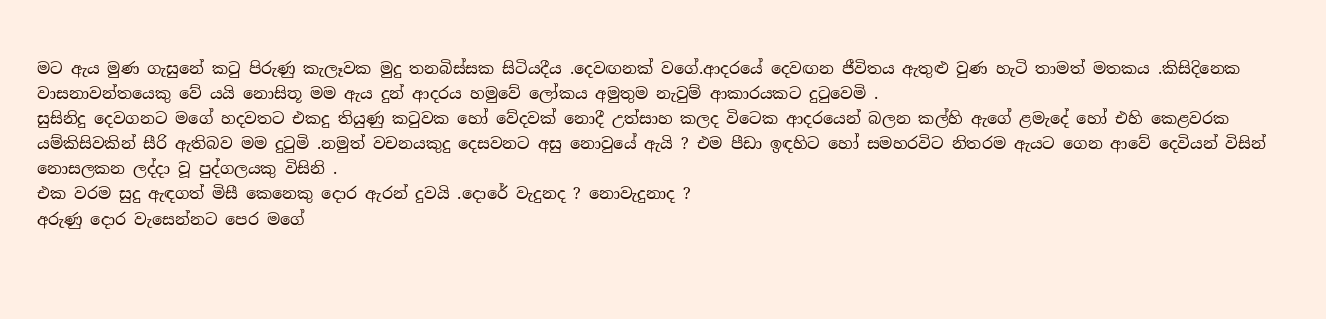මට ඇය මුණ ගැසුනේ කටු පිරුණු කැලෑවක මුදු තනබිස්සක සිටියදීය .දෙවඟනක් වගේ.ආදරයේ දෙවඟන ජීවිතය ඇතුළු වුණ හැටි තාමත් මතකය .කිසිදිනෙක වාසනාවන්තයෙකු වේ යයි නොසිතූ මම ඇය දුන් ආදරය හමුවේ ලෝකය අමුතුම නැවුම් ආකාරයකට දුටුවෙමි .
සුසිනිදු දෙවගනට මගේ හදවතට එකදු තියුණු කටුවක හෝ වේදවක් නොදී උත්සාහ කලද විටෙක ආදරයෙන් බලන කල්හි ඇගේ ළමැදේ හෝ එහි කෙළවරක යම්කිසිවකින් සීරි ඇතිබව මම දුටුමි .නමුත් වචනයකුදු දෙසවනට අසු නොවුයේ ඇයි ? එම පීඩා ඉඳහිට හෝ සමහරවිට නිතරම ඇයට ගෙන ආවේ දෙවියන් විසින් නොසලකන ලද්දා වූ පුද්ගලයකු විසිනි .
එක වරම සුදු ඇඳගත් මිසී කෙනෙකු දොර ඇරන් දුවයි .දොරේ වැදුනද ? නොවැදුනාද ?
අරුණු දොර වැසෙන්නට පෙර මගේ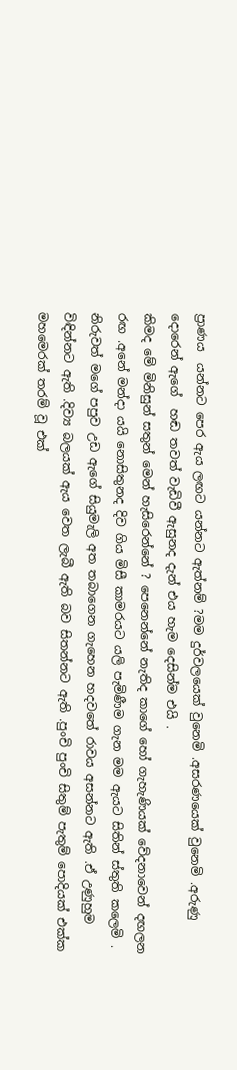ප්‍රාණය  යන්නට පෙර ඇය ලඟට යන්නට ඇත්නම් ?මම දුර්වලයෙක් වුනෙමි .අසරණයෙක් වුනෙමි .අරුණු දොරෙන් ඇගේ  හඬ තවත් වැඩිවී ඇසුනද දැන් එය හැම දෙසින්ම එයි .
කිමද මේ මිනිසුන් සතුන් මෙන් හැසිරෙන්නේ ? පෙනෙන්නේ නැතිද කාගේ හෝ ගැහැණියක් වේදනාවෙන් දඟලන රඟ .අනේ මන්දා යයි නොසිතුනද දිව ගිය මිසී කාමරයට යලි පැමිණීම ගැන මම ඇයට සිතින් ස්තුති කලෙමි .
නිරුවත් මගේ පපුව උඩ ඇගේ සියුමැලි අත තබාගෙන ගැහෙන හදවතේ රාවය අසන්නට ඇති .ඒ උණුහුම විඳින්නට ඇති .දිව්‍ය බලයක් ඇය වෙත ලැබී ඇති බව සිතන්නට ඇති .පුංචි පුංචි සිතුම් පැතුම් පොදියක් එක්ක මහමෙරක් තරම් වූ එක්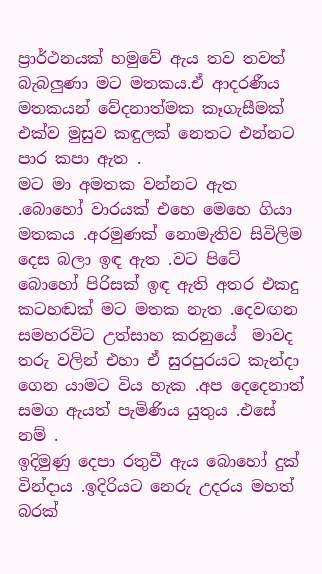ප්‍රාර්ථනයක් හමුවේ ඇය තව තවත් බැබලුණා මට මතකය.ඒ ආදරණීය මතකයන් වේදනාත්මක කෑගැසීමක් එක්ව මුසුව කඳුලක් නෙතට එන්නට පාර කපා ඇත .
මට මා අමතක වන්නට ඇත .බොහෝ වාරයක් එහෙ මෙහෙ ගියා මතකය .අරමුණක් නොමැතිව සිවිලිම දෙස බලා ඉඳ ඇත .වට පිටේ බොහෝ පිරිසක් ඉඳ ඇති අතර එකදු කටහඬක් මට මතක නැත .දෙවඟන සමහරවිට උත්සාහ කරනුයේ  මාවද තරු වලින් එහා ඒ සුරපුරයට කැන්දා ගෙන යාමට විය හැක .අප දෙදෙනාත් සමග ඇයත් පැමිණිය යුතුය .එසේ නම් .
ඉදිමුණු දෙපා රතුවී ඇය බොහෝ දුක් වින්දාය .ඉදිරියට නෙරු උදරය මහත් බරක්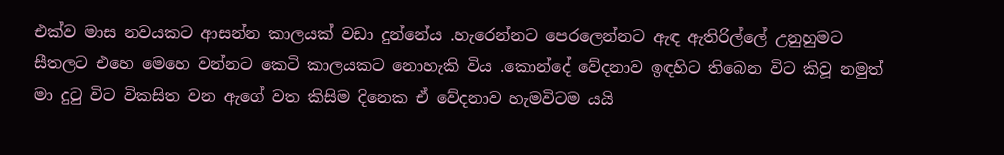එක්ව මාස නවයකට ආසන්න කාලයක් වඩා දුන්නේය .හැරෙන්නට පෙරලෙන්නට ඇඳ ඇතිරිල්ලේ උනුහුමට සීතලට එහෙ මෙහෙ වන්නට කෙටි කාලයකට නොහැකි විය .කොන්දේ වේදනාව ඉඳහිට තිබෙන විට කිවූ නමුත් මා දුටු විට විකසිත වන ඇගේ වත කිසිම දිනෙක ඒ වේදනාව හැමවිටම යයි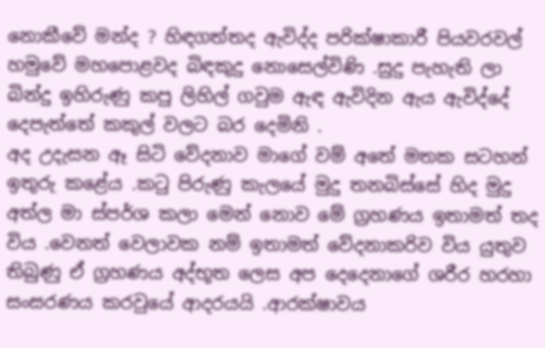නොකීවේ මන්ද ? හිඳගත්තද ඇවිද්ද පරික්ෂාකාරී පියවරවල් හමුවේ මහපොළවද බිඳකුදු නොසෙල්විණි .සුදු පැහැති ලා බින්දු ඉහිරුණු කපු ලිහිල් ගවුම ඇඳ ඇවිදින ඇය ඇවිද්දේ දෙපැත්තේ කකුල් වලට බර දෙමිනි .
අද උදැසන ඈ සිටි වේදනාව මාගේ වම් අතේ මතක සටහන් ඉතුරු කළේය .කටු පිරුණු කැලයේ මුදු තනබිස්සේ හිද මුදු අත්ල මා ස්පර්ශ කලා මෙන් නොව මේ ග්‍රහණය ඉතාමත් තද විය .වෙනත් වෙලාවක නම් ඉතාමත් වේදනාකරිව විය යුතුව තිබුණු ඒ ග්‍රහණය අද්භූත ලෙස අප දෙදෙනාගේ ශරීර හරහා සංසරණය කරවුයේ ආදරයයි .ආරක්ෂාවය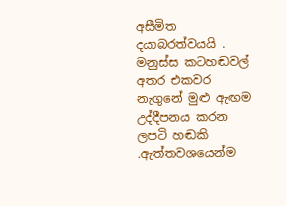අසීමිත දයාබරත්වයයි .
මනුස්ස කටහඬවල් අතර එකවර නැගුනේ මුළු ඇඟම උද්දීපනය කරන ලපටි හඬකි .ඇත්තවශයෙන්ම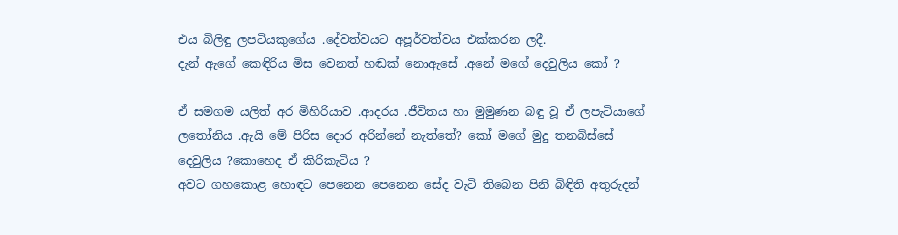එය බිලිඳු ලපටියකුගේය .දේවත්වයට අපූර්වත්වය එක්කරන ලදී.
දැන් ඇගේ කෙඳිරිය මිස වෙනත් හඬක් නොඇසේ .අනේ මගේ දෙවුලිය කෝ ?

ඒ සමගම යලිත් අර මිහිරියාව .ආදරය .ජීවිතය හා මුමුණන බඳු වූ ඒ ලපැටියාගේ ලතෝනිය .ඇයි මේ පිරිස දොර අරින්නේ නැත්තේ? කෝ මගේ මුදු තනබිස්සේ  දෙවුලිය ?කොහෙද ඒ කිරිකැටිය ?
අවට ගහකොළ හොඳට පෙනෙන පෙනෙන සේද වැටි තිබෙන පිනි බිඳිති අතුරුදන්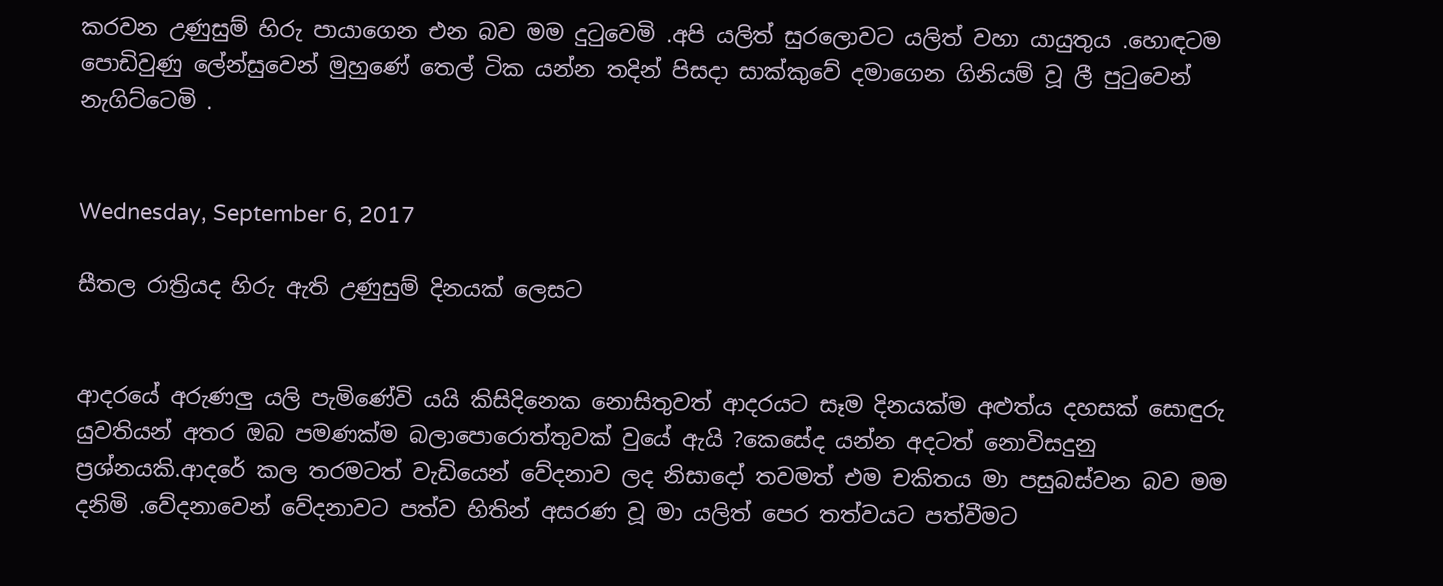කරවන උණුසුම් හිරු පායාගෙන එන බව මම දුටුවෙමි .අපි යලිත් සුරලොවට යලිත් වහා යායුතුය .හොඳටම පොඩිවුණු ලේන්සුවෙන් මුහුණේ තෙල් ටික යන්න තදින් පිසදා සාක්කුවේ දමාගෙන ගිනියම් වූ ලී පුටුවෙන් නැගිට්ටෙමි .


Wednesday, September 6, 2017

සීතල රාත්‍රියද හිරු ඇති උණුසුම් දිනයක් ලෙසට


ආදරයේ අරුණලු යලි පැමිණේවි යයි කිසිදිනෙක නොසිතුවත් ආදරයට සෑම දිනයක්ම අළුත්ය දහසක් සොඳුරු යුවතියන් අතර ඔබ පමණක්ම බලාපොරොත්තුවක් වුයේ ඇයි ?කෙසේද යන්න අදටත් නොවිසදුනු ප්‍රශ්නයකි.ආදරේ කල තරමටත් වැඩියෙන් වේදනාව ලද නිසාදෝ තවමත් එම චකිතය මා පසුබස්වන බව මම දනිමි .වේදනාවෙන් වේදනාවට පත්ව හිතින් අසරණ වූ මා යලිත් පෙර තත්වයට පත්වීමට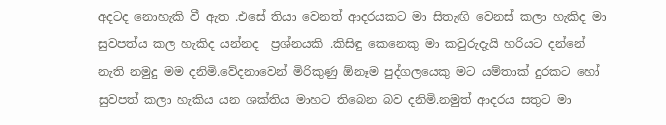අදටද නොහැකි වී ඇත .එසේ තියා වෙනත් ආදරයකට මා සිතැඟි වෙනස් කලා හැකිද මා සුවපත්ය කල හැකිද යන්නද  ප්‍රශ්නයකි .කිසිඳු කෙනෙකු මා කවුරුදැයි හරියට දන්නේ නැති නමුදු මම දනිමි.වේදනාවෙන් මිරිකුණු ඕනෑම පුද්ගලයෙකු මට යම්තාක් දුරකට හෝ සුවපත් කලා හැකිය යන ශක්තිය මාහට තිබෙන බව දනිමි.නමුත් ආදරය සතුට මා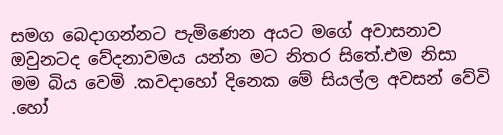සමග බෙදාගන්නට පැමිණෙන අයට මගේ අවාසනාව ඔවුනටද වේදනාවමය යන්න මට නිතර සිතේ.එම නිසා මම බිය වෙමි .කවදාහෝ දිනෙක මේ සියල්ල අවසන් වේවි .හෝ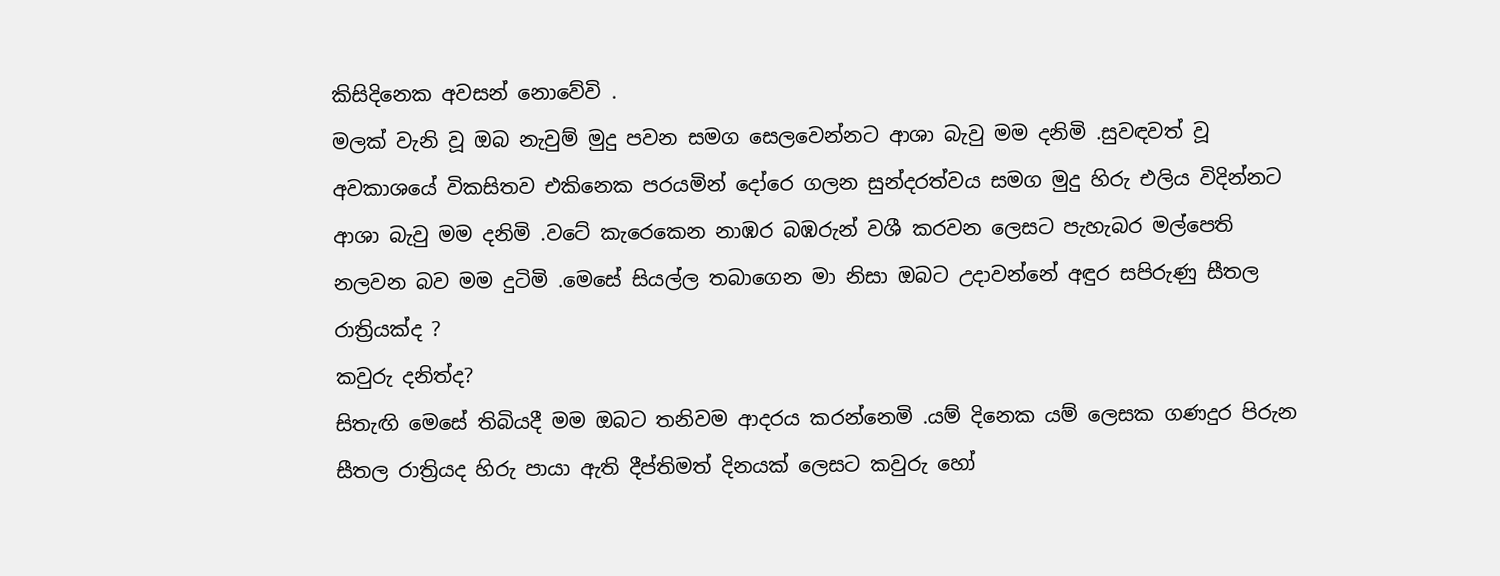කිසිදිනෙක අවසන් නොවේවි .
මලක් වැනි වූ ඔබ නැවුම් මුදු පවන සමග සෙලවෙන්නට ආශා බැවු මම දනිමි .සුවඳවත් වූ අවකාශයේ විකසිතව එකිනෙක පරයමින් දෝරෙ ගලන සුන්දරත්වය සමග මුදු හිරු එලිය විදින්නට ආශා බැවු මම දනිමි .වටේ කැරෙකෙන නාඹර බඹරුන් වශී කරවන ලෙසට පැහැබර මල්පෙති නලවන බව මම දුටිමි .මෙසේ සියල්ල තබාගෙන මා නිසා ඔබට උදාවන්නේ අඳුර සපිරුණු සීතල රාත්‍රියක්ද ?
කවුරු දනිත්ද?
සිතැඟි මෙසේ තිබියදී මම ඔබට තනිවම ආදරය කරන්නෙමි .යම් දිනෙක යම් ලෙසක ගණදුර පිරුන සීතල රාත්‍රියද හිරු පායා ඇති දීප්තිමත් දිනයක් ලෙසට කවුරු හෝ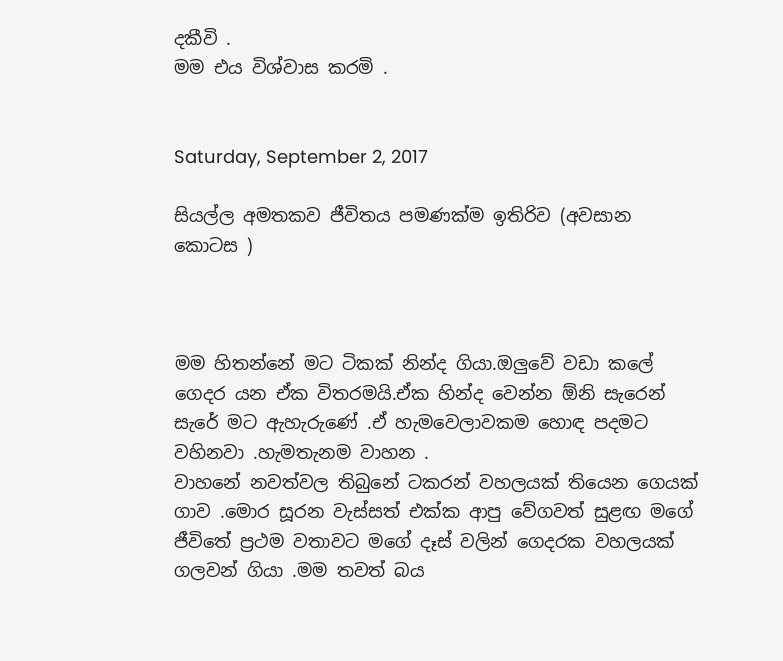දකීවි .
මම එය විශ්වාස කරමි .


Saturday, September 2, 2017

සියල්ල අමතකව ජීවිතය පමණක්ම ඉතිරිව (අවසාන කොටස )



මම හිතන්නේ මට ටිකක් නින්ද ගියා.ඔලුවේ වඩා කලේ ගෙදර යන ඒක විතරමයි.ඒක හින්ද වෙන්න ඕනි සැරෙන් සැරේ මට ඇහැරුණේ .ඒ හැමවෙලාවකම හොඳ පදමට වහිනවා .හැමතැනම වාහන .
වාහනේ නවත්වල තිබුනේ ටකරන් වහලයක් තියෙන ගෙයක් ගාව .මොර සූරන වැස්සත් එක්ක ආපු වේගවත් සුළඟ මගේ ජීවිතේ ප්‍රථම වතාවට මගේ දෑස් වලින් ගෙදරක වහලයක් ගලවන් ගියා .මම තවත් බය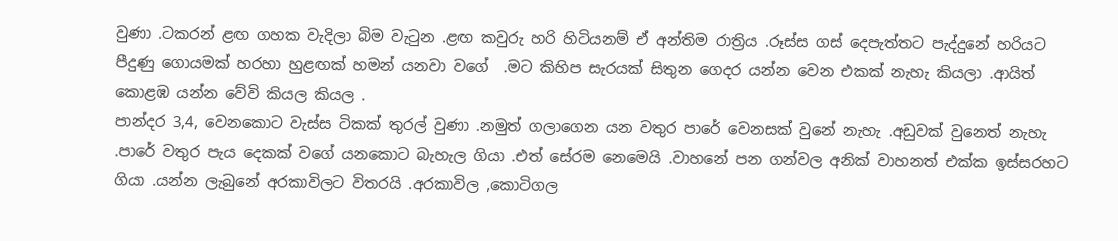වුණා .ටකරන් ළඟ ගහක වැදිලා බිම වැටුන .ළඟ කවුරු හරි හිටියනම් ඒ අන්තිම රාත්‍රිය .රූස්ස ගස් දෙපැත්තට පැද්දුනේ හරියට පීදුණු ගොයමක් හරහා හුළඟක් හමන් යනවා වගේ  .මට කිහිප සැරයක් සිතුන ගෙදර යන්න වෙන එකක් නැහැ කියලා .ආයිත් කොළඹ යන්න වේවි කියල කියල .
පාන්දර 3,4, වෙනකොට වැස්ස ටිකක් තුරල් වුණා .නමුත් ගලාගෙන යන වතුර පාරේ වෙනසක් වුනේ නැහැ .අඩුවක් වුනෙත් නැහැ .පාරේ වතුර පැය දෙකක් වගේ යනකොට බැහැල ගියා .එත් සේරම නෙමෙයි .වාහනේ පන ගන්වල අනික් වාහනත් එක්ක ඉස්සරහට ගියා .යන්න ලැබුනේ අරකාවිලට විතරයි .අරකාවිල ,කොටිගල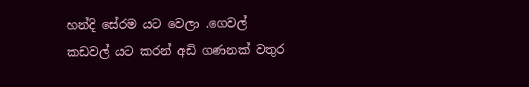හන්දි සේරම යට වෙලා .ගෙවල් කඩවල් යට කරන් අඩි ගණනක් වතුර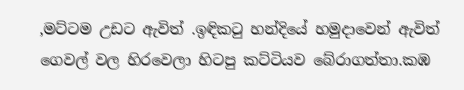,මට්ටම උඩට ඇවිත් .ඉඳිකටු හන්දියේ හමුදාවෙන් ඇවිත් ගෙවල් වල හිරවෙලා හිටපු කට්ටියව බේරාගත්තා.කඹ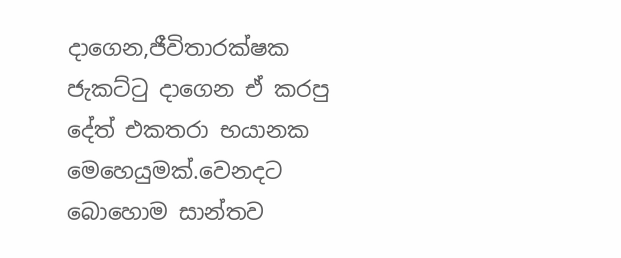දාගෙන,ජීවිතාරක්ෂක ජැකට්ටු දාගෙන ඒ කරපු දේත් එකතරා භයානක මෙහෙයුමක්.වෙනදට බොහොම සාන්තව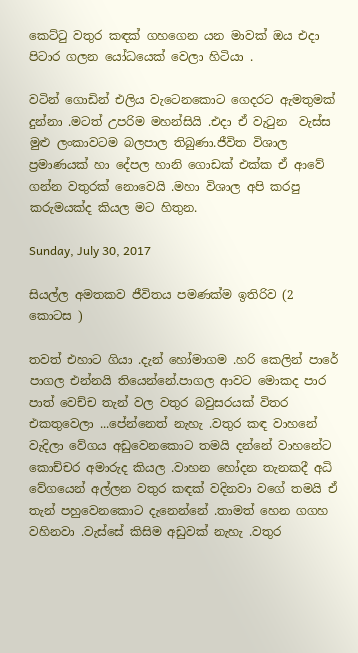කෙට්ටු වතුර කඳක් ගහගෙන යන මාවක් ඔය එදා පිටාර ගලන යෝධයෙක් වෙලා හිටියා .

වටින් ගොඩින් එලිය වැටෙනකොට ගෙදරට ඇමතුමක් දුන්නා .මටත් උපරිම මහන්සියි .එදා ඒ වැටුන  වැස්ස මුළු ලංකාවටම බලපාල තිබුණා.ජීවිත විශාල ප්‍රමාණයක් හා දේපල හානි ගොඩක් එක්ක ඒ ආවේ ගන්න වතුරක් නොවෙයි .මහා විශාල අපි කරපු කරුමයක්ද කියල මට හිතුන.

Sunday, July 30, 2017

සියල්ල අමතකව ජීවිතය පමණක්ම ඉතිරිව (2 කොටස )

තවත් එහාට ගියා .දැන් හෝමාගම .හරි කෙලින් පාරේ පාගල එන්නයි තියෙන්නේ.පාගල ආවට මොකද පාර පාත් වෙච්ච තැන් වල වතුර බවුසරයක් විතර එකතුවෙලා ...පේන්නෙත් නැහැ .වතුර කඳ වාහනේ වැදිලා වේගය අඩුවෙනකොට තමයි දන්නේ වාහනේට කොච්චර අමාරුද කියල .වාහන හෝදන තැනකදී අධි වේගයෙන් අල්ලන වතුර කඳක් වදිනවා වගේ තමයි ඒ තැන් පහුවෙනකොට දැනෙන්නේ .තාමත් හෙන ගගහ වහිනවා .වැස්සේ කිසිම අඩුවක් නැහැ .වතුර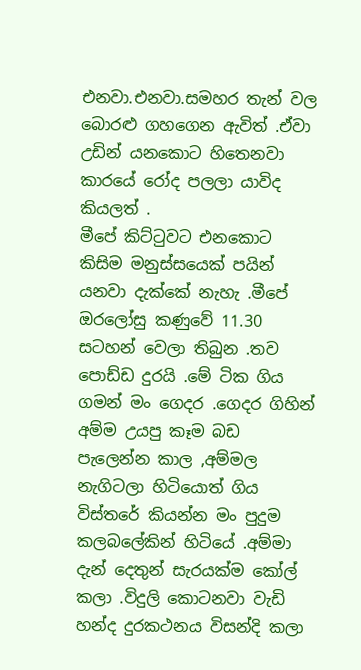එනවා.එනවා.සමහර තැන් වල බොරළු ගහගෙන ඇවිත් .ඒවා උඩින් යනකොට හිතෙනවා කාරයේ රෝද පලලා යාවිද කියලත් .
මීපේ කිට්ටුවට එනකොට කිසිම මනුස්සයෙක් පයින් යනවා දැක්කේ නැහැ .මීපේ ඔරලෝසු කණුවේ 11.30 සටහන් වෙලා තිබුන .තව පොඩ්ඩ දුරයි .මේ ටික ගිය ගමන් මං ගෙදර .ගෙදර ගිහින් අම්ම උයපු කෑම බඩ පැලෙන්න කාල ,අම්මල නැගිටලා හිටියොත් ගිය විස්තරේ කියන්න මං පුදුම කලබලේකින් හිටියේ .අම්මා දැන් දෙතුන් සැරයක්ම කෝල් කලා .විදුලි කොටනවා වැඩි හන්ද දුරකථනය විසන්දි කලා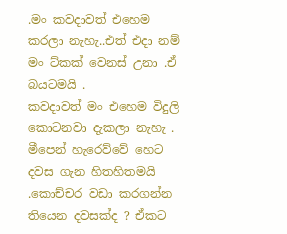.මං කවදාවත් එහෙම කරලා නැහැ..එත් එදා නම් මං ට්කක් වෙනස් උනා .ඒ බයටමයි .
කවදාවත් මං එහෙම විදුලි කොටනවා දැකලා නැහැ .
මීපෙන් හැරෙව්වේ හෙට දවස ගැන හිතහිතමයි .කොච්චර වඩා කරගන්න තියෙන දවසක්ද ? ඒකට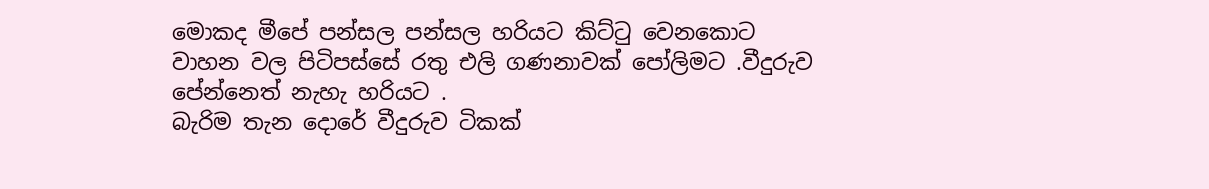මොකද මීපේ පන්සල පන්සල හරියට කිට්ටු වෙනකොට වාහන වල පිටිපස්සේ රතු එලි ගණනාවක් පෝලිමට .වීදුරුව පේන්නෙත් නැහැ හරියට .
බැරිම තැන දොරේ වීදුරුව ටිකක්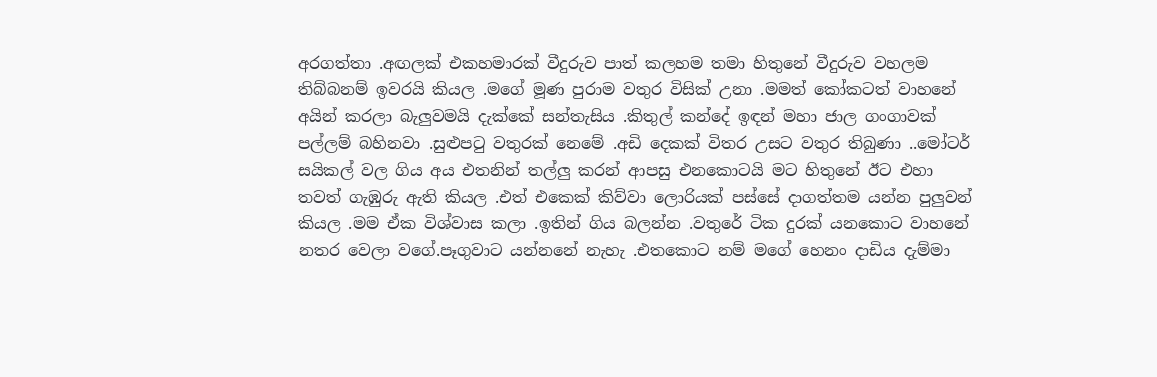අරගත්තා .අඟලක් එකහමාරක් වීදුරුව පාත් කලහම තමා හිතුනේ වීදුරුව වහලම තිබ්බනම් ඉවරයි කියල .මගේ මූණ පුරාම වතුර විසික් උනා .මමත් කෝකටත් වාහනේ අයින් කරලා බැලුවමයි දැක්කේ සන්තැසිය .කිතුල් කන්දේ ඉඳන් මහා ජාල ගංගාවක් පල්ලම් බහිනවා .සුළුපටු වතුරක් නෙමේ .අඩි දෙකක් විතර උසට වතුර තිබුණා ..මෝටර් සයිකල් වල ගිය අය එතනින් තල්ලු කරන් ආපසු එනකොටයි මට හිතුනේ ඊට එහා තවත් ගැඹුරු ඇති කියල .එත් එකෙක් කිව්වා ලොරියක් පස්සේ දාගත්තම යන්න පුලුවන් කියල .මම ඒක විශ්වාස කලා .ඉතින් ගිය බලන්න .වතුරේ ටික දුරක් යනකොට වාහනේ නතර වෙලා වගේ.පෑගුවාට යන්නනේ නැහැ .එතකොට නම් මගේ හෙනං දාඩිය දැම්මා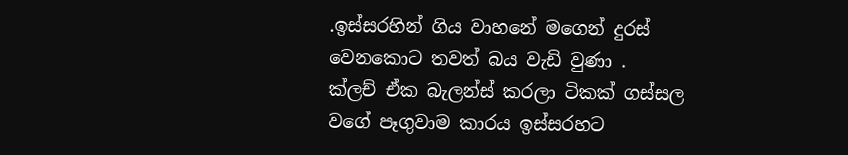.ඉස්සරහින් ගිය වාහනේ මගෙන් දුරස් වෙනකොට තවත් බය වැඩි වුණා .
ක්ලච් ඒක බැලන්ස් කරලා ටිකක් ගස්සල වගේ පෑගුවාම කාරය ඉස්සරහට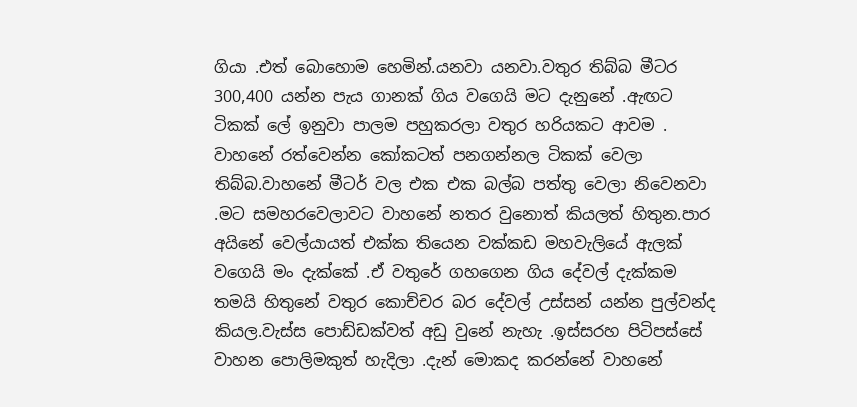ගියා .එත් බොහොම හෙමින්.යනවා යනවා.වතුර තිබ්බ මීටර 300,400 යන්න පැය ගානක් ගිය වගෙයි මට දැනුනේ .ඇඟට ටිකක් ලේ ඉනුවා පාලම පහුකරලා වතුර හරියකට ආවම .
වාහනේ රත්වෙන්න කෝකටත් පනගන්නල ටිකක් වෙලා තිබ්බ.වාහනේ මීටර් වල එක එක බල්බ පත්තු වෙලා නිවෙනවා .මට සමහරවෙලාවට වාහනේ නතර වුනොත් කියලත් හිතුන.පාර අයිනේ වෙල්යායත් එක්ක තියෙන වක්කඩ මහවැලියේ ඇලක් වගෙයි මං දැක්කේ .ඒ වතුරේ ගහගෙන ගිය දේවල් දැක්කම තමයි හිතුනේ වතුර කොච්ච‍ර බර දේවල් උස්සන් යන්න පුල්වන්ද කියල.වැස්ස පොඩ්ඩක්වත් අඩු වුනේ නැහැ .ඉස්සරහ පිටිපස්සේ වාහන පොලිමකුත් හැදිලා .දැන් මොකද කරන්නේ වාහනේ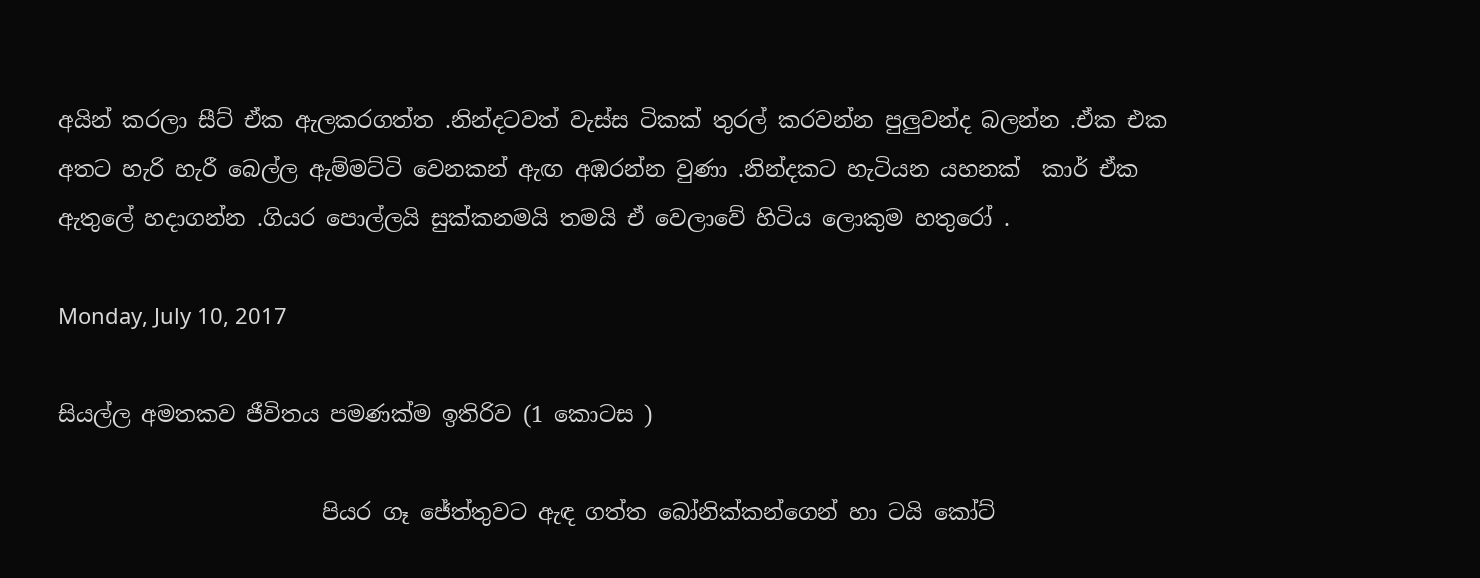අයින් කරලා සීට් ඒක ඇලකරගත්ත .නින්දටවත් වැස්ස ටිකක් තුරල් කරවන්න පුලුවන්ද බලන්න .ඒක එක අතට හැරි හැරී බෙල්ල ඇම්මට්ටි වෙනකන් ඇඟ අඹරන්න වුණා .නින්දකට හැටියන යහනක්  කාර් ඒක ඇතුලේ හදාගන්න .ගියර පොල්ලයි සුක්කනමයි තමයි ඒ වෙලාවේ හිටිය ලොකුම හතුරෝ .

Monday, July 10, 2017

සියල්ල අමතකව ජීවිතය පමණක්ම ඉතිරිව (1 කොටස )

                        පියර ගෑ ජේත්තුවට ඇඳ ගත්ත බෝනික්කන්ගෙන් හා ටයි කෝට්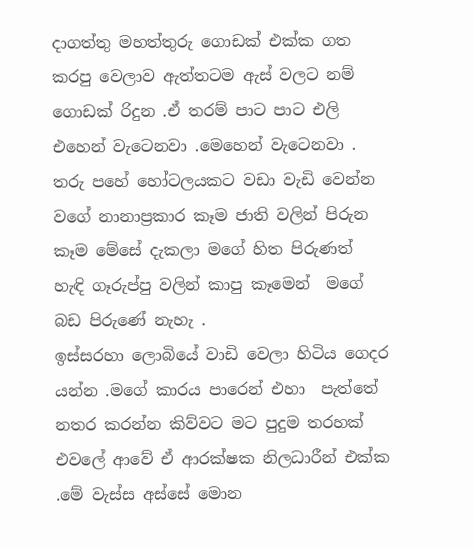දාගත්තු මහත්තුරු ගොඩක් එක්ක ගත කරපු වෙලාව ඇත්තටම ඇස් වලට නම් ගොඩක් රිදුන .ඒ තරම් පාට පාට එලි එහෙන් වැටෙනවා .මෙහෙන් වැටෙනවා .
තරු පහේ හෝටලයකට වඩා වැඩි වෙන්න වගේ නානාප්‍රකාර කෑම ජාති වලින් පිරුන කෑම මේසේ දැකලා මගේ හිත පිරුණත් හැඳි ගෑරුප්පු වලින් කාපු කෑමෙන්  මගේ බඩ පිරුණේ නැහැ .
ඉස්සරහා ලොබියේ වාඩි වෙලා හිටිය ගෙදර යන්න .මගේ කාරය පාරෙන් එහා  පැත්තේ නතර කරන්න කිව්වට මට පුදුම තරහක් එවලේ ආවේ ඒ ආරක්ෂක නිලධාරීන් එක්ක .මේ වැස්ස අස්සේ මොන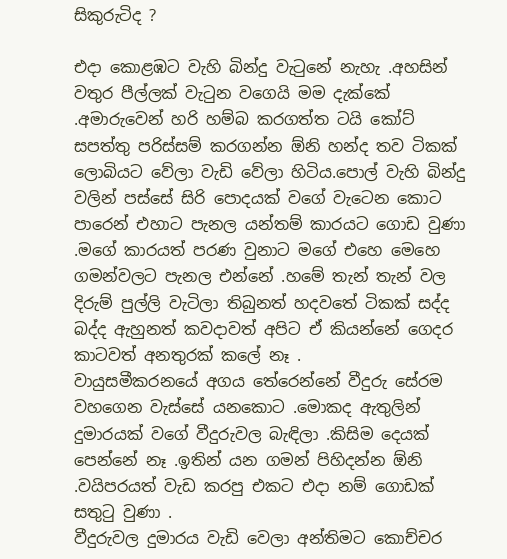සිකුරුටිද ?

එදා කොළඹට වැහි බින්දු වැටුනේ නැහැ .අහසින් වතුර පීල්ලක් වැටුන වගෙයි මම දැක්කේ .අමාරුවෙන් හරි හම්බ කරගත්ත ටයි කෝට් සපත්තු පරිස්සම් කරගන්න ඕනි හන්ද තව ටිකක් ලොබියට වේලා වැඩි වේලා හිටිය.පොල් වැහි බින්දු වලින් පස්සේ සිරි පොදයක් වගේ වැටෙන කොට පාරෙන් එහාට පැනල යන්තම් කාරයට ගොඩ වුණා .මගේ කාරයත් පරණ වුනාට මගේ එහෙ මෙහෙ ගමන්වලට පැනල එන්නේ .හමේ තැන් තැන් වල දිරුම් පුල්ලි වැටිලා තිබුනත් හදවතේ ටිකක් සද්ද බද්ද ඇහුනත් කවදාවත් අපිට ඒ කියන්නේ ගෙදර කාටවත් අනතුරක් කලේ නෑ .
වායුසමීකරනයේ අගය තේරෙන්නේ වීදුරු සේරම වහගෙන වැස්සේ යනකොට .මොකද ඇතුලින් දුමාරයක් වගේ වීදුරුවල බැඳිලා .කිසිම දෙයක් පෙන්නේ නෑ .ඉතින් යන ගමන් පිහිදන්න ඕනි .වයිපරයත් වැඩ කරපු එකට එදා නම් ගොඩක් සතුටු වුණා .
වීදුරුවල දුමාරය වැඩි වෙලා අන්තිමට කොච්චර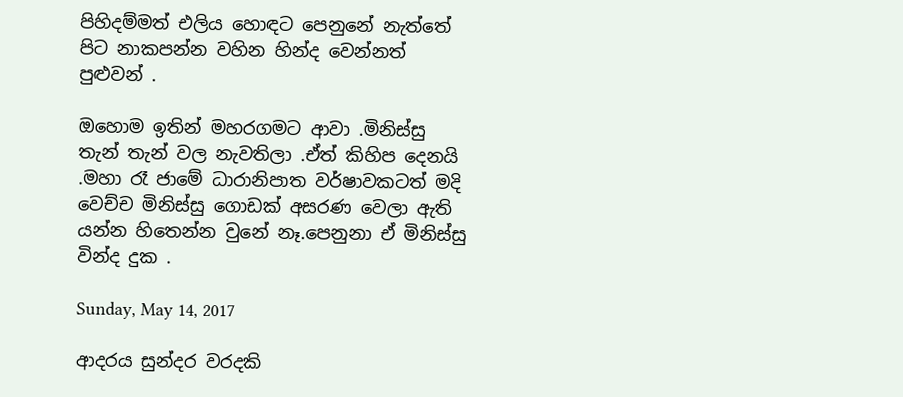පිහිදම්මත් එලිය හොඳට පෙනුනේ නැත්තේ පිට නාකපන්න වහින හින්ද වෙන්නත් පුළුවන් .

ඔහොම ඉතින් මහරගමට ආවා .මිනිස්සු තැන් තැන් වල නැවතිලා .ඒත් කිහිප දෙනයි .මහා රෑ ජාමේ ධාරානිපාත වර්ෂාවකටත් මදි වෙච්ච මිනිස්සු ගොඩක් අසරණ වෙලා ඇති යන්න හිතෙන්න වුනේ නෑ.පෙනුනා ඒ මිනිස්සු වින්ද දුක .

Sunday, May 14, 2017

ආදරය සුන්දර වරදකි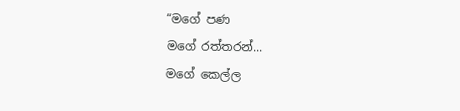“මගේ පණ
මගේ රත්තරන්...
මගේ කෙල්ල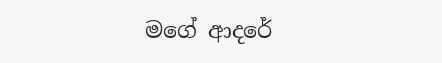මගේ ආදරේ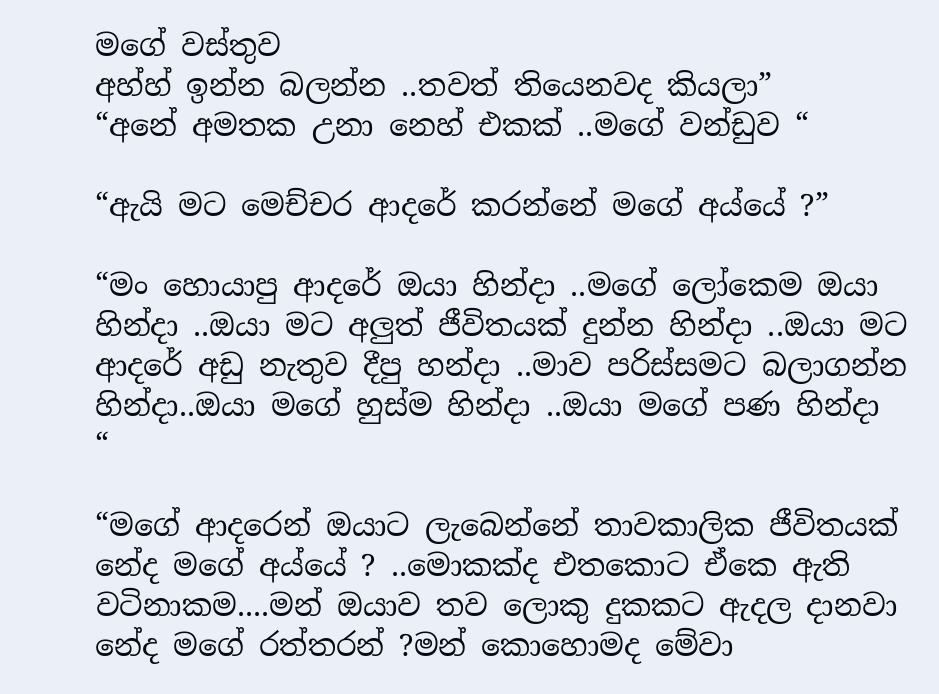මගේ වස්තුව
අහ්හ් ඉන්න බලන්න ..තවත් තියෙනවද කියලා”
“අනේ අමතක උනා නෙහ් එකක් ..මගේ වන්ඩුව “

“ඇයි මට මෙච්චර ආදරේ කරන්නේ මගේ අය්යේ ?”

“මං හොයාපු ආදරේ ඔයා හින්දා ..මගේ ලෝකෙම ඔයා හින්දා ..ඔයා මට අලුත් ජීවිතයක් දුන්න හින්දා ..ඔයා මට ආදරේ අඩු නැතුව දීපු හන්දා ..මාව පරිස්සමට බලාගන්න හින්දා..ඔයා මගේ හුස්ම හින්දා ..ඔයා මගේ පණ හින්දා “

“මගේ ආදරෙන් ඔයාට ලැබෙන්නේ තාවකාලික ජීවිතයක් නේද මගේ අය්යේ ? ..මොකක්ද එතකොට ඒකෙ ඇති වටිනාකම....මන් ඔයාව තව ලොකු දුකකට ඇදල දානවා නේද මගේ රත්තරන් ?මන් කොහොමද මේවා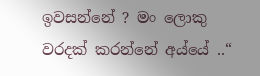ඉවසන්නේ ? මං ලොකු වරදක් කරන්නේ අය්යේ ..“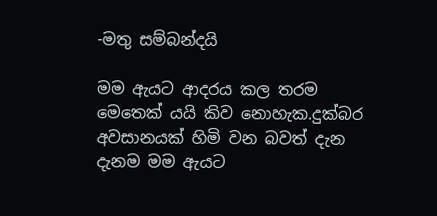-මතු සම්බන්දයි

මම ඇයට ආදරය කල තරම මෙතෙක් යයි කිව නොහැක.දුක්බර අවසානයක් හිමි වන බවත් දැන දැනම මම ඇයට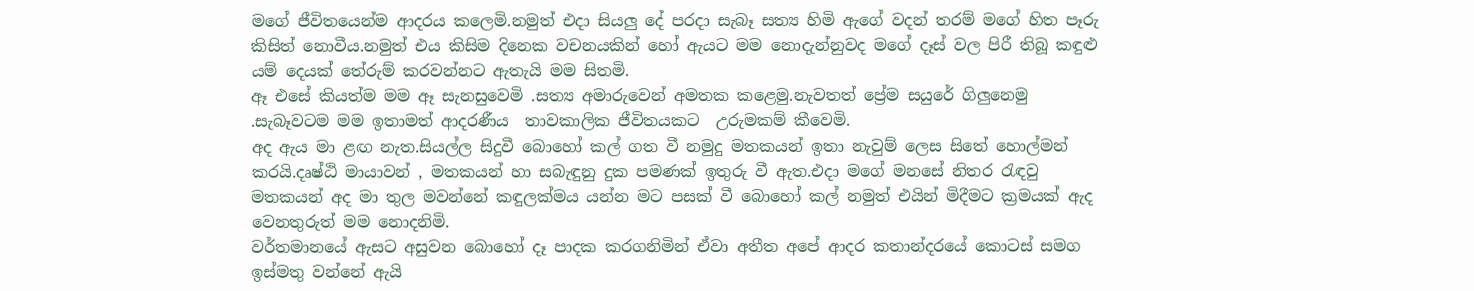මගේ ජීවිතයෙන්ම ආදරය කලෙමි.නමුත් එදා සියලු දේ පරදා සැබෑ සත්‍ය හිමි ඇගේ වදන් තරම් මගේ හිත පෑරු කිසිත් නොවීය.නමුත් එය කිසිම දිනෙක වචනයකින් හෝ ඇයට මම නොදැන්නුවද මගේ දෑස් වල පිරී තිබූ කඳුළු යම් දෙයක් තේරුම් කරවන්නට ඇතැයි මම සිතමි.
ඈ එසේ කියත්ම මම ඈ සැනසුවෙමි .සත්‍ය අමාරුවෙන් අමතක කළෙමු.නැවතත් ප්‍රේම සයුරේ ගිලුනෙමු .සැබෑවටම මම ඉතාමත් ආදරණීය  තාවකාලික ජීවිතයකට  උරුමකම් කීවෙමි.
අද ඇය මා ළඟ නැත.සියල්ල සිදුවී බොහෝ කල් ගත වී නමුදු මතකයන් ඉතා නැවුම් ලෙස සිතේ හොල්මන් කරයි.දෘෂ්ඨි මායාවන් , මතකයන් හා සබැඳුනු දුක පමණක් ඉතුරු වී ඇත.එදා මගේ මනසේ නිතර රැඳවු මතකයන් අද මා තුල මවන්නේ කඳුලක්මය යන්න මට පසක් වී බොහෝ කල් නමුත් එයින් මිදීමට ක්‍රමයක් ඇද වෙනතුරුත් මම නොදනිමි.
වර්තමානයේ ඇසට අසුවන බොහෝ දෑ පාදක කරගනිමින් ඒවා අතීත අපේ ආදර කතාන්දරයේ කොටස් සමග ඉස්මතු වන්නේ ඇයි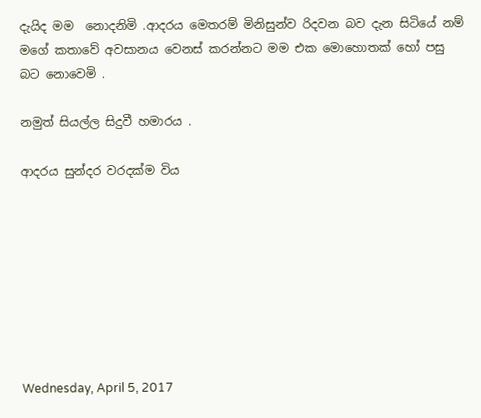දැයිද මම  නොදනිමි .ආදරය මෙතරම් මිනිසුන්ව රිදවන බව දැන සිටියේ නම් මගේ කතාවේ අවසානය වෙනස් කරන්නට මම එක මොහොතක් හෝ පසු බට නොවෙමි .

නමුත් සියල්ල සිදුවී හමාරය .

ආදරය සුන්දර වරදක්ම විය








Wednesday, April 5, 2017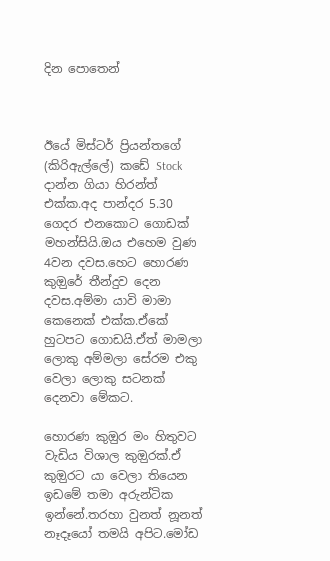දින පොතෙන්



ඊයේ මිස්ටර් ප්‍රියන්තගේ (කිරිඇල්ලේ) කඩේ Stock දාන්න ගියා හිරන්ත් එක්ක.අද පාන්දර 5.30 ගෙදර එනකොට ගොඩක් මහන්සියි.ඔය එහෙම වුණ 4වන දවස.හෙට හොරණ කුඔුරේ තීන්දුව දෙන දවස.අම්මා යාවි මාමා කෙනෙක් එක්ක.ඒකේ හුටපට ගොඩයි.ඒත් මාමලා ලොකු අම්මලා සේරම එකු වෙලා ලොකු සටනක් දෙනවා මේකට.

හොරණ කුඔුර මං හිතුවට වැඩිය විශාල කුඔුරක්.ඒ කුඔුරට යා වෙලා තියෙන ඉඩමේ තමා අරුන්ටික ඉන්නේ.තරහා වුනත් නූනත් නෑදෑයෝ තමයි අපිට.මෝඩ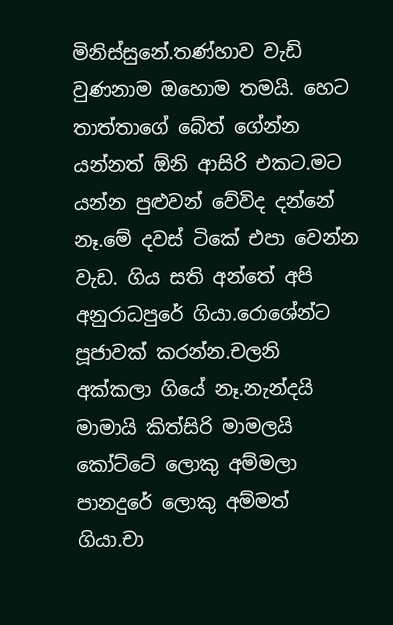මිනිස්සුනේ.තණ්හාව වැඩි වුණනාම ඔහොම තමයි. හෙට තාත්තාගේ බේත් ගේන්න යන්නත් ඕනි ආසිරි එකට.මට යන්න පුළුවන් වේවිද දන්නේ නෑ.මේ දවස් ටිකේ එපා වෙන්න වැඩ. ගිය සති අන්තේ අපි අනුරාධපුරේ ගියා.රොශේන්ට පූජාවක් කරන්න.චලනි අක්කලා ගියේ නෑ.නැන්දයි මාමායි කිත්සිරි මාමලයි කෝට්ටේ ලොකු අම්මලා පානදුරේ ලොකු අම්මත් ගියා.චා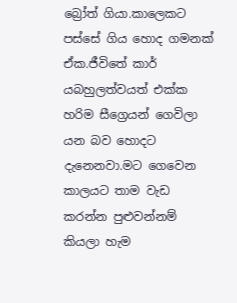බ්‍රෝත් ගියා.කාලෙකට පස්සේ ගිය හොද ගමනක් ඒක.ජීවිතේ කාර් යබහුලත්වයත් එක්ක හරිම සීග්‍රෙයන් ගෙවිලා යන බව හොදට දැනෙනවා.මට ගෙවෙන කාලයට තාම වැඩ කරන්න පුළුවන්නම් කියලා හැම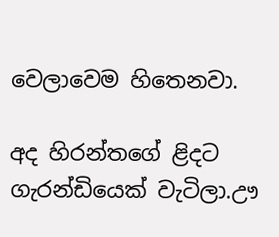වෙලාවෙම හිතෙනවා.

අද හිරන්තගේ ළිදට ගැරන්ඩියෙක් වැටිලා.ඌ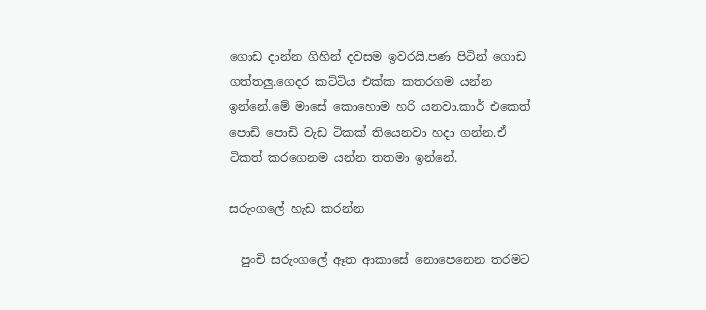ගොඩ දාන්න ගිහින් දවසම ඉවරයි.පණ පිටින් ගොඩ ගත්තලු.ගෙදර කට්ටිය එක්ක කතරගම යන්න ඉන්නේ.මේ මාසේ කොහොම හරි යනවා.කාර් එකෙත් පොඩි පොඩි වැඩ ටිකක් තියෙනවා හදා ගන්න.ඒ ටිකත් කරගෙනම යන්න තතමා ඉන්නේ.

සරුංගලේ හැඩ කරන්න

  පුංචි සරුංගලේ ඈත ආකාසේ නොපෙනෙන තරමට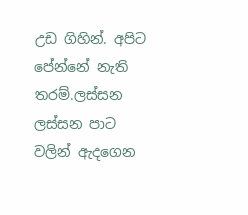උඩ ගිහින්. අපිට පේන්නේ නැති තරම්.ලස්සන ලස්සන පාට වලින් ඇදගෙන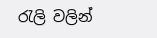රැලි වලින්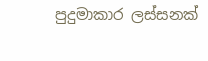පුදුමාකාර ලස්සනක්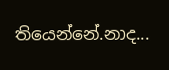තියෙන්නේ.නාද...